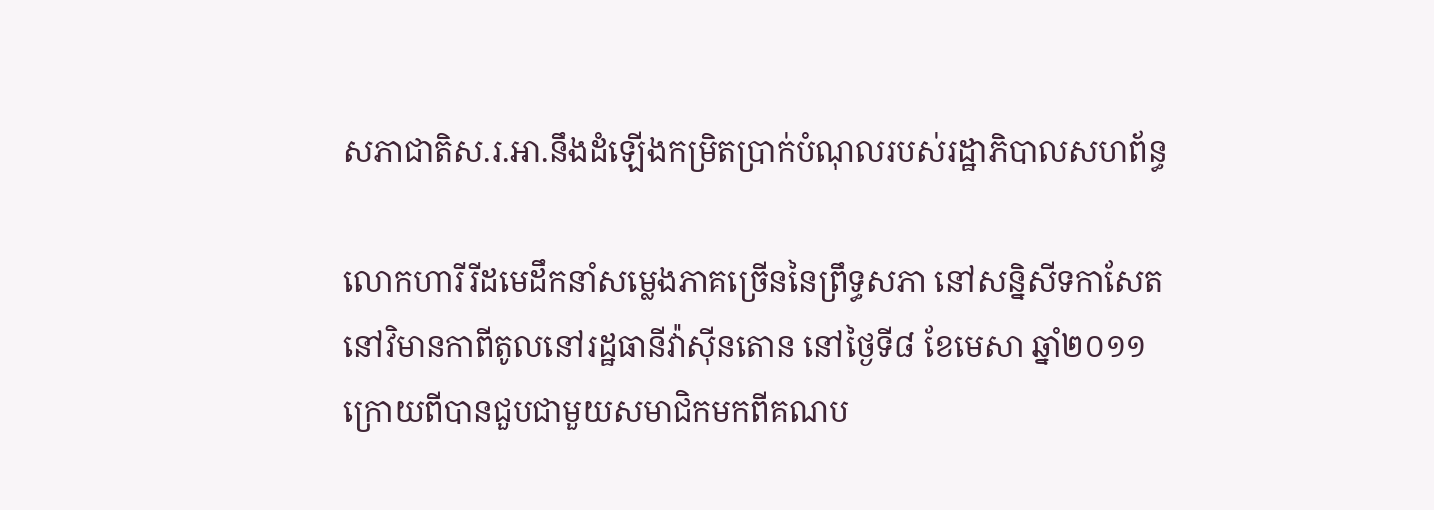សភាជាតិស.រ.អា.នឹងដំឡើងកម្រិតប្រាក់បំណុលរបស់រដ្ឋាភិបាលសហព័ន្ធ

លោកហារីរីដមេដឹកនាំសម្លេងភាគច្រើននៃព្រឹទ្ធសភា នៅសន្និសីទកាសែតនៅវិមានកាពីតូលនៅរដ្ឋធានីវ៉ាស៊ីនតោន នៅថ្ងៃទី៨ ខែមេសា ឆ្នាំ២០១១ ក្រោយពីបានជួបជាមួយសមាជិកមកពីគណប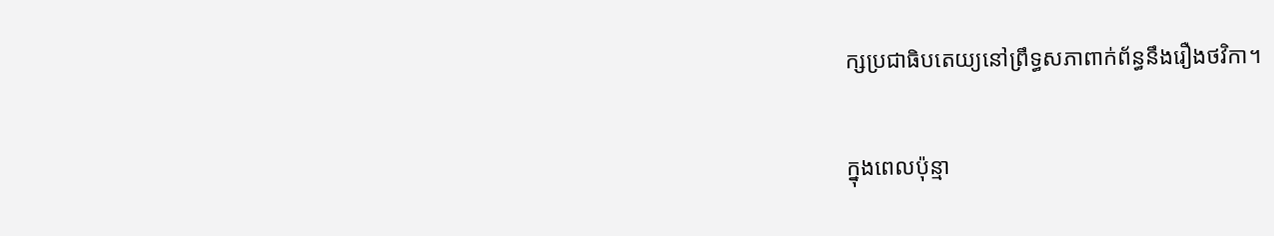ក្សប្រជាធិបតេយ្យនៅព្រឹទ្ធសភាពាក់ព័ន្ធនឹងរឿងថវិកា។

ក្នុងពេលប៉ុន្មា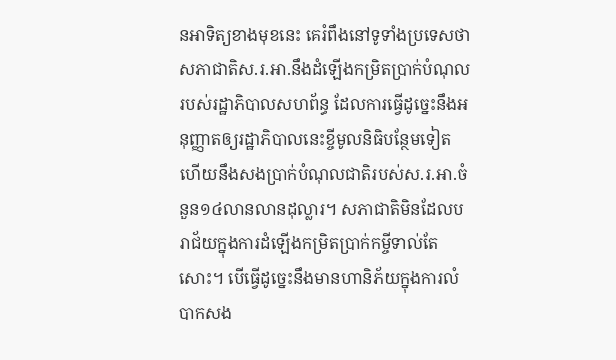នអាទិត្យខាងមុខនេះ គេរំពឹងនៅទូទាំងប្រទេសថា សភាជាតិស.រ.អា.នឹងដំឡើងកម្រិតប្រាក់បំណុលរបស់រដ្ឋាភិបាលសហព័ន្ធ ដែលការធ្វើដូច្នេះនឹងអនុញ្ញាតឲ្យរដ្ឋាភិបាលនេះខ្ចីមូលនិធិបន្ថែមទៀត ហើយនឹងសងប្រាក់បំណុលជាតិរបស់ស.រ.អា.ចំនួន១៤លានលានដុល្លារ។ សភាជាតិមិនដែលបរាជ័យក្នុងការដំឡើងកម្រិតប្រាក់កម្ចីទាល់តែសោះ។ បើធ្វើដូច្នេះនឹងមានហានិភ័យក្នុងការលំបាកសង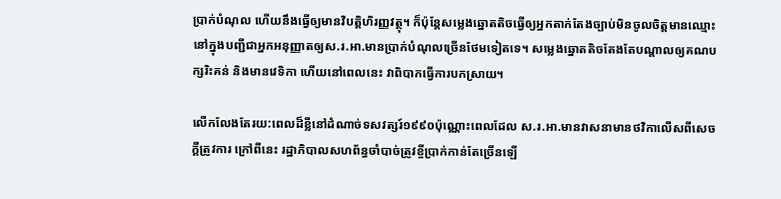ប្រាក់បំណុល ហើយនឹងធ្វើឲ្យមានវិបត្តិហិរញ្ញវត្ថុ។ ក៏ប៉ុន្ដែសម្លេងឆ្នោតតិចធ្វើឲ្យអ្នកតាក់តែងច្បាប់មិនចូលចិត្ដមានឈ្មោះនៅក្នុងបញ្ជីជាអ្នកអនុញ្ញាតឲ្យស.រ.អា.មានប្រាក់បំណុលច្រើនថែមទៀតទេ។ សម្លេងឆ្នោតតិចតែងតែបណ្ដាលឲ្យគណបក្សរិះគន់ និងមានវេទិកា ហើយនៅពេលនេះ វាពិបាកធ្វើការបកស្រាយ។

លើកលែងតែរយ:ពេលដ៏ខ្លីនៅដំណាច់ទសវត្សរ៍១៩៩០ប៉ុណ្ណោះពេលដែល ស.រ.អា.មានវាសនាមានថវិកាលើសពីសេចក្ដីត្រូវការ ក្រៅពីនេះ រដ្ឋាភិបាលសហព័ន្ធចាំបាច់ត្រូវខ្ចីប្រាក់កាន់តែច្រើនឡើ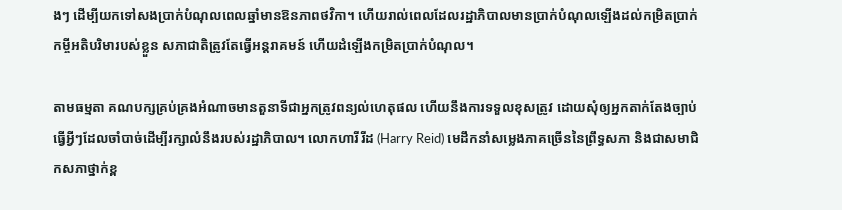ងៗ ដើម្បីយកទៅសងប្រាក់បំណុលពេលឆ្នាំមានឱនភាពថវិកា។ ហើយរាល់ពេលដែលរដ្ឋាភិបាលមានប្រាក់បំណុលឡើងដល់កម្រិតប្រាក់កម្ចីអតិបរិមារបស់ខ្លួន សភាជាតិត្រូវតែធ្វើអន្ដរាគមន៍ ហើយដំឡើងកម្រិតប្រាក់បំណុល។

តាមធម្មតា គណបក្សគ្រប់គ្រងអំណាចមានតួនាទីជាអ្នកត្រូវពន្យល់ហេតុផល ហើយនឹងការទទួលខុសត្រូវ ដោយសុំឲ្យអ្នកតាក់តែងច្បាប់ធ្វើអ្វីៗដែលចាំបាច់ដើម្បីរក្សាលំនឹងរបស់រដ្ឋាភិបាល។ លោកហារីរីដ (Harry Reid) មេដឹកនាំសម្លេងភាគច្រើននៃព្រឹទ្ធសភា និងជាសមាជិកសភាថ្នាក់ខ្ព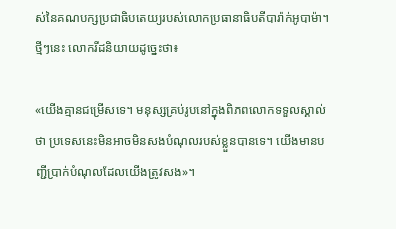ស់នៃគណបក្សប្រជាធិបតេយ្យរបស់លោកប្រធានាធិបតីបារ៉ាក់អូបាម៉ា។ ថ្មីៗនេះ លោករីដនិយាយដូច្នេះថា៖

«យើងគ្មានជម្រើសទេ។ មនុស្សគ្រប់រូបនៅក្នុងពិភពលោកទទួលស្គាល់ថា ប្រទេសនេះមិនអាចមិនសងបំណុលរបស់ខ្លួនបានទេ។ យើងមានបញ្ជីប្រាក់បំណុលដែលយើងត្រូវសង»។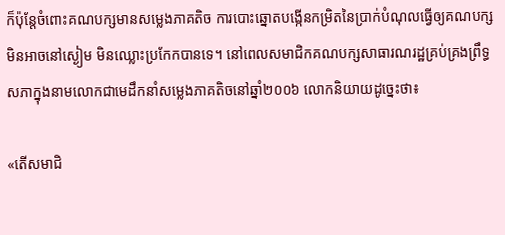ក៏ប៉ុន្ដែចំពោះគណបក្សមានសម្លេងភាគតិច ការបោះឆ្នោតបង្កើនកម្រិតនៃប្រាក់បំណុលធ្វើឲ្យគណបក្សមិនអាចនៅស្ងៀម មិនឈ្លោះប្រកែកបានទេ។ នៅពេលសមាជិកគណបក្សសាធារណរដ្ឋគ្រប់គ្រងព្រឹទ្ធសភាក្នុងនាមលោកជាមេដឹកនាំសម្លេងភាគតិចនៅឆ្នាំ២០០៦ លោកនិយាយដូច្នេះថា៖

«តើសមាជិ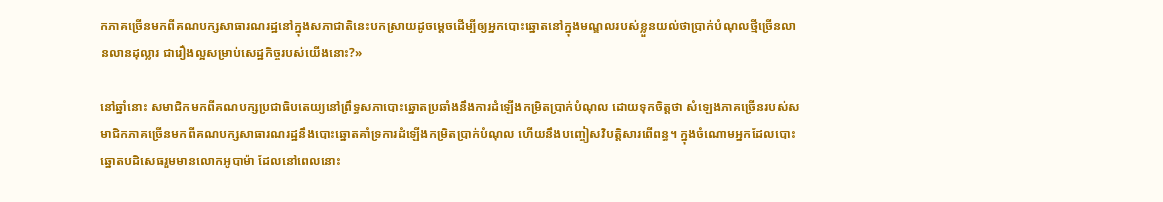កភាគច្រើនមកពីគណបក្សសាធារណរដ្ឋនៅក្នុងសភាជាតិនេះបកស្រាយដូចម្ដេចដើម្បីឲ្យអ្នកបោះឆ្នោតនៅក្នុងមណ្ឌលរបស់ខ្លួនយល់ថាប្រាក់បំណុលថ្មីច្រើនលានលានដុល្លារ ជារឿងល្អសម្រាប់សេដ្ឋកិច្ចរបស់យើងនោះ?»

នៅឆ្នាំនោះ សមាជិកមកពីគណបក្សប្រជាធិបតេយ្យនៅព្រឹទ្ធសភាបោះឆ្នោតប្រឆាំងនឹងការដំឡើងកម្រិតប្រាក់បំណុល ដោយទុកចិត្ដថា សំឡេងភាគច្រើនរបស់សមាជិកភាគច្រើនមកពីគណបក្សសាធារណរដ្ឋនឹងបោះឆ្នោតគាំទ្រការដំឡើងកម្រិតប្រាក់បំណុល ហើយនឹងបញ្ចៀសវិបត្ដិសារពើពន្ធ។ ក្នុងចំណោមអ្នកដែលបោះឆ្នោតបដិសេធរួមមានលោកអូបាម៉ា ដែលនៅពេលនោះ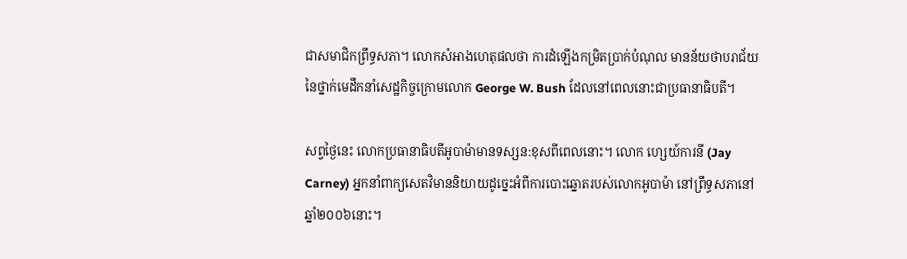ជាសមាជិកព្រឹទ្ធសភា។ លោកសំអាងហេតុផលថា ការដំឡើងកម្រិតប្រាក់បំណុល មានន័យថាបរាជ័យនៃថ្នាក់មេដឹកនាំសេដ្ឋកិច្ចក្រោមលោក George W. Bush ដែលនៅពេលនោះជាប្រធានាធិបតី។

សព្វថ្ងៃនេះ លោកប្រធានាធិបតីអូបាម៉ាមានទស្សន:ខុសពីពេលនោះ។ លោក ហ្សេយ៍ការនី (Jay Carney) អ្នកនាំពាក្យសេតវិមាននិយាយដូច្នេះអំពីការបោះឆ្នោតរបស់លោកអូបាម៉ា នៅព្រឹទ្ធសភានៅឆ្នាំ២០០៦នោះ។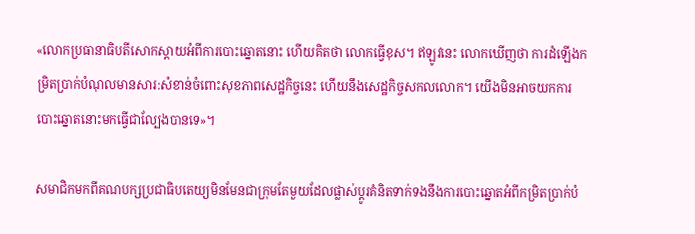«លោកប្រធានាធិបតីសោកស្ដាយអំពីការបោះឆ្នោតនោះ ហើយគិតថា លោកធ្វើខុស។ ឥឡូវនេះ លោកឃើញថា ការដំឡើងកម្រិតប្រាក់បំណុលមានសារ:សំខាន់ចំពោះសុខភាពសេដ្ឋកិច្ចនេះ ហើយនឹងសេដ្ឋកិច្ចសកលលោក។ យើងមិនអាចយកការបោះឆ្នោតនោះមកធ្វើជាល្បែងបានទេ»។

សមាជិកមកពីគណបក្សប្រជាធិបតេយ្យមិនមែនជាក្រុមតែមួយដែលផ្លាស់ប្ដូរគំនិតទាក់ទងនឹងការបោះឆ្នោតអំពីកម្រិតប្រាក់បំ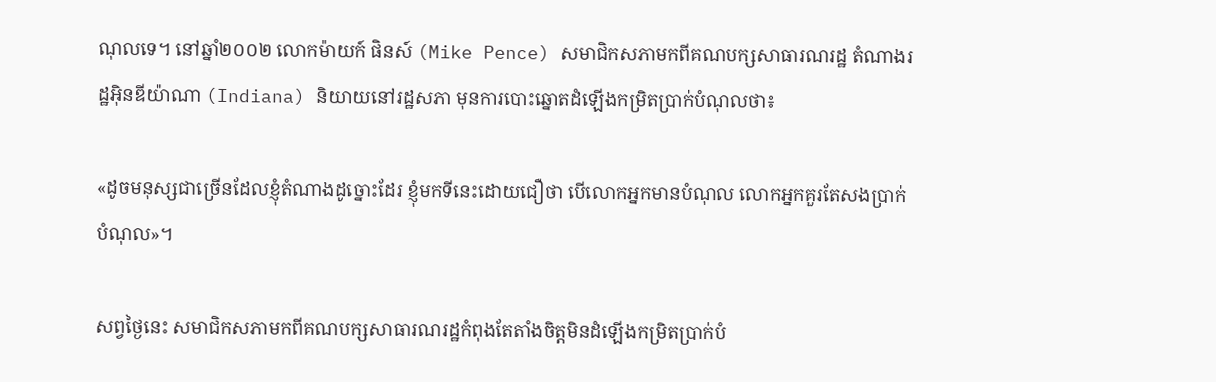ណុលទេ។ នៅឆ្នាំ២០០២ លោកម៉ាយក៍ ផិនស៍ (Mike Pence) សមាជិកសភាមកពីគណបក្សសាធារណរដ្ឋ តំណាងរដ្ឋអ៊ិនឌីយ៉ាណា (Indiana) និយាយនៅរដ្ឋសភា មុនការបោះឆ្នោតដំឡើងកម្រិតប្រាក់បំណុលថា៖

«ដូចមនុស្សជាច្រើនដែលខ្ញុំតំណាងដូច្នោះដែរ ខ្ញុំមកទីនេះដោយជឿថា បើលោកអ្នកមានបំណុល លោកអ្នកគួរតែសងប្រាក់បំណុល»។

សព្វថ្ងៃនេះ សមាជិកសភាមកពីគណបក្សសាធារណរដ្ឋកំពុងតែតាំងចិត្ដមិនដំឡើងកម្រិតប្រាក់បំ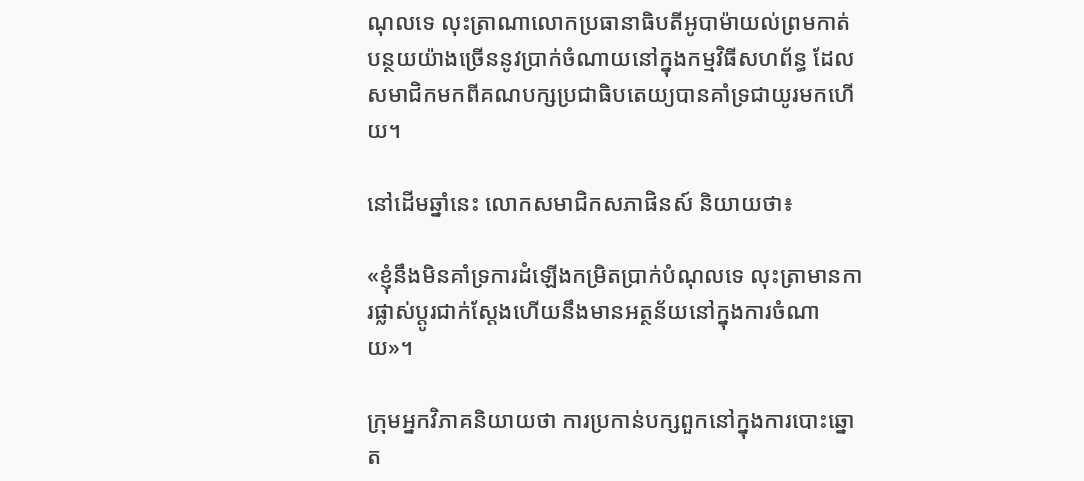ណុលទេ លុះត្រាណាលោកប្រធានាធិបតីអូបាម៉ាយល់ព្រមកាត់បន្ថយយ៉ាងច្រើននូវប្រាក់ចំណាយនៅក្នុងកម្មវិធីសហព័ន្ធ ដែលសមាជិកមកពីគណបក្សប្រជាធិបតេយ្យបានគាំទ្រជាយូរមកហើយ។

នៅដើមឆ្នាំនេះ លោកសមាជិកសភាផិនស៍ និយាយថា៖

«ខ្ញុំនឹងមិនគាំទ្រការដំឡើងកម្រិតប្រាក់បំណុលទេ លុះត្រាមានការផ្លាស់ប្ដូរជាក់ស្ដែងហើយនឹងមានអត្ថន័យនៅក្នុងការចំណាយ»។

ក្រុមអ្នកវិភាគនិយាយថា ការប្រកាន់បក្សពួកនៅក្នុងការបោះឆ្នោត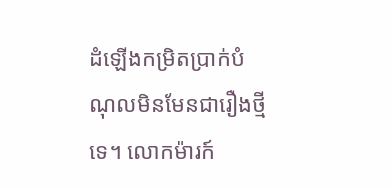ដំឡើងកម្រិតប្រាក់បំណុលមិនមែនជារឿងថ្មីទេ។ លោកម៉ារក៍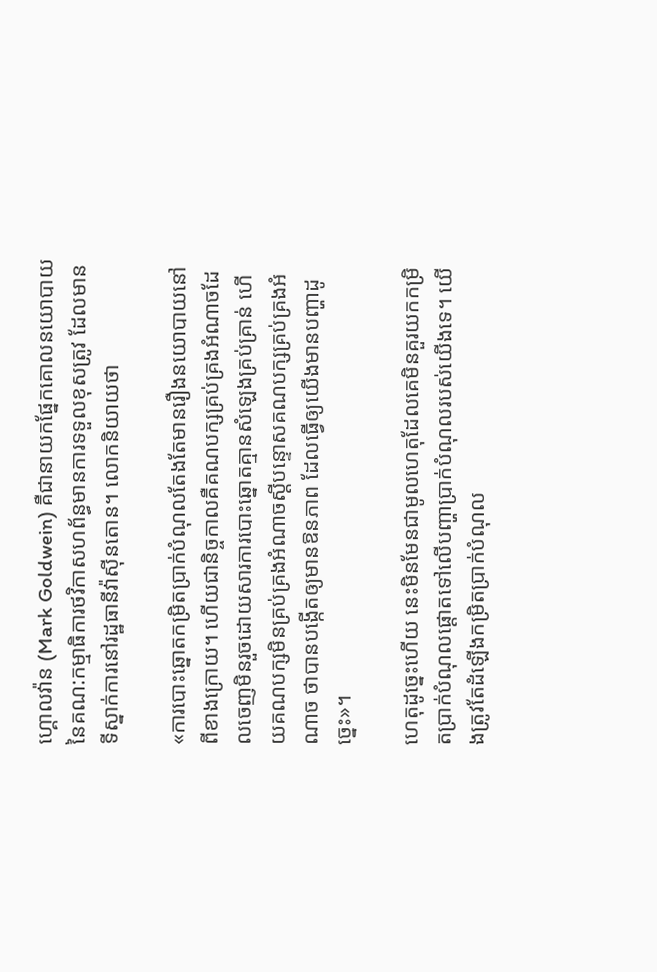ហ្គោលវ៉ាន (Mark Goldwein) គឺជានាយកផ្នែកគោលនយោបាយនៃគណ:កម្មាធិការថវិកាសហព័ន្ធមានការទទួលខុសត្រូវ ដែលមានទីស្នាក់ការនៅរដ្ឋធានីវ៉ាស៊ីនតោន។ លោកនិយាយថា

«ការបោះឆ្នោតកម្រិតប្រាក់បំណុលតែងតែមានរឿងនយោបាយនៅពីខាងក្រោយ។ ហើយជានិច្ចកាលគឺគណបក្សគ្រប់គ្រងអំណាចដែលចេញមិនរួចដោយសារការបោះឆ្នោតគ្មានសំឡេងគ្រប់គ្រាន់ ហើយគណបក្សមិនគ្រប់គ្រងអំណាចស្ដីបន្ទោសគណបក្សគ្រប់គ្រងអំណាច ថាបានបង្កើតឲ្យមានឱនភាព ដែលធ្វើឲ្យយើងមានបញ្ហាដូច្នេះ»។

ហេតុដូច្នេះហើយ នេះមិនមែនជាមូលហេតុដែលគេមិនគួរយកកម្រិតប្រាក់បំណុលផ្ដោតទៅលើបញ្ហាប្រាក់បំណុលរបស់យើងទេ។ យើងត្រូវតែដំឡើងកម្រិតប្រាក់បំណុល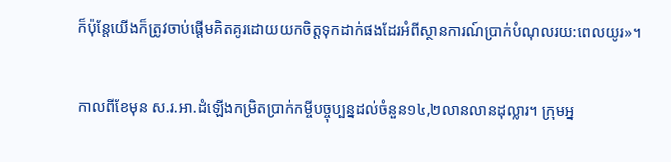ក៏ប៉ុន្ដែយើងក៏ត្រូវចាប់ផ្ដើមគិតគូរដោយយកចិត្ដទុកដាក់ផងដែរអំពីស្ថានការណ៍ប្រាក់បំណុលរយ:ពេលយូរ»។

កាលពីខែមុន ស.រ.អា.ដំឡើងកម្រិតប្រាក់កម្ចីបច្ចុប្បន្នដល់ចំនួន១៤,២លានលានដុល្លារ។ ក្រុមអ្ន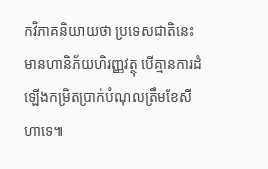កវិភាគនិយាយថា ប្រទេសជាតិនេះមានហានិភ័យហិរញ្ញវត្ថុ បើគ្មានការដំឡើងកម្រិតប្រាក់បំណុលត្រឹមខែសីហាទេ៕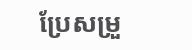ប្រែសម្រួ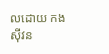លដោយ កងស៊ីវន